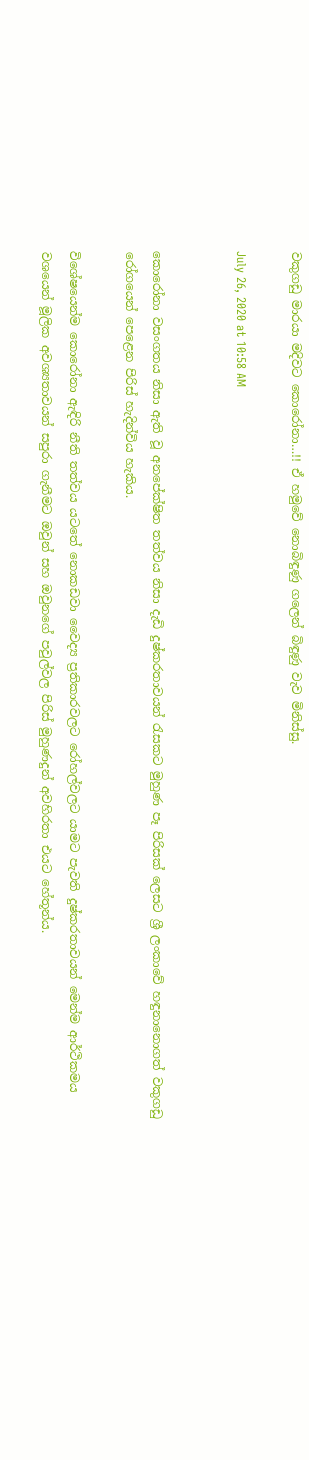වකුගඩු මාරයා මදිවට කොරෝනා…!! ඒ හමුවේ නොබිඳුණු ගලෙන් බිඳුණු වැව මිනිස්සු.

July 26, 2020 at 10:58 AM


කොරෝනා වසංගතය නිසා ඇති වූ අනපේක්ෂිත තත්වය නිසා දැඩි දුෂ්කරතාවයන් රැසකට මුහුණ පෑ පිරිසක් ලෙසට ශ්‍රී ලංකාවේ හඳුනානොගත් වකුගඩු රෝගයෙන් පෙළෙන පිරිස් හැදින්විය හැකිය.

විශේෂයෙන්ම කොරෝනා ඇඳිරි නීති තත්වය යටතේ නොකඩවා වෛද්‍ය ප්‍රතිකාරවලට රෝහල්වලට යාමට පැවති දුෂ්කරතාවයන් මෙන්ම ආර්ථිකමය වශයෙන් මූලික අවශ්‍යතාවයන් සපුරා ගැනීමට ඔවුන් සහ ඔවුනගේ පවුල්වල පිරිස් මුහුණදුන් අවහිරතා එයට හේතූන්ය.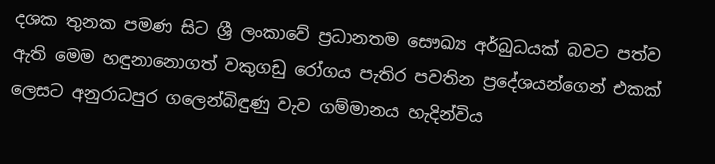දශක තුනක පමණ සිට ශ්‍රී ලංකාවේ ප්‍රධානතම සෞඛ්‍ය අර්බුධයක් බවට පත්ව ඇති මෙම හඳුනානොගත් වකුගඩු රෝගය පැතිර පවතින ප්‍රදේශයන්ගෙන් එකක් ලෙසට අනුරාධපුර ගලෙන්බිඳුණු වැව ගම්මානය හැදින්විය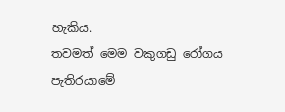හැකිය.
තවමත් මෙම වකුගඩු රෝගය පැතිරයාමේ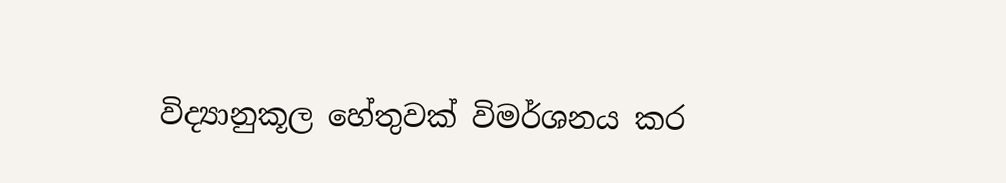විද්‍යානුකූල හේතුවක් විමර්ශනය කර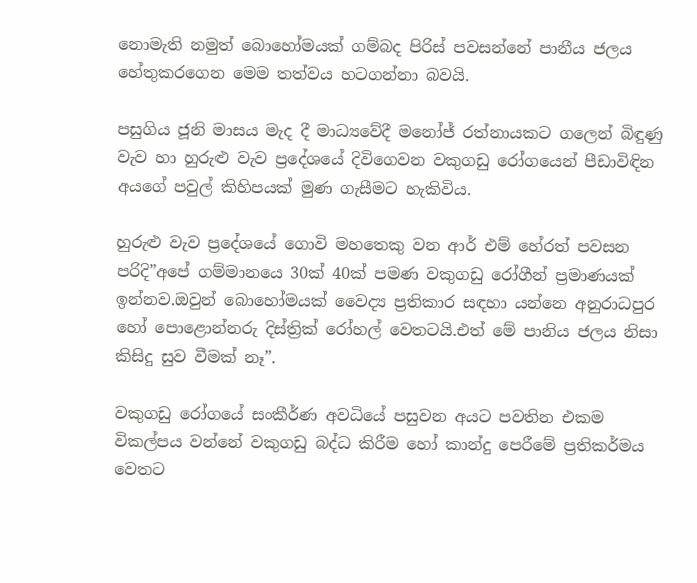නොමැති නමුත් බොහෝමයක් ගම්බද පිරිස් පවසන්නේ පානීය ජලය හේතුකරගෙන මෙම තත්වය හටගන්නා බවයි.

පසුගිය ජූනි මාසය මැද දී මාධ්‍යවේදී මනෝජ් රත්නායකට ගලෙන් බිඳුණු වැව හා හුරුළු වැව ප්‍රදේශයේ දිවිගෙවන වකුගඩු රෝගයෙන් පීඩාවිඳින අයගේ පවුල් කිහිපයක් මුණ ගැසීමට හැකිවිය.

හුරුළු වැව ප්‍රදේශයේ ගොවි මහතෙකු වන ආර් එම් හේරත් පවසන පරිදි”අපේ ගම්මානයෙ 30ක් 40ක් පමණ වකුගඩු රෝගීන් ප්‍රමාණයක් ඉන්නව.ඔවුන් බොහෝමයක් වෛද්‍ය ප්‍රතිකාර සඳහා යන්නෙ අනුරාධපුර හෝ පොළොන්නරු දිස්ත්‍රික් රෝහල් වෙතටයි.එත් මේ පානිය ජලය නිසා කිසිදු සුව වීමක් නෑ”.

වකුගඩු රෝගයේ සංකීර්ණ අවධියේ පසුවන අයට පවතින එකම විකල්පය වන්නේ වකුගඩු බද්ධ කිරීම හෝ කාන්දු පෙරීමේ ප්‍රතිකර්මය වෙතට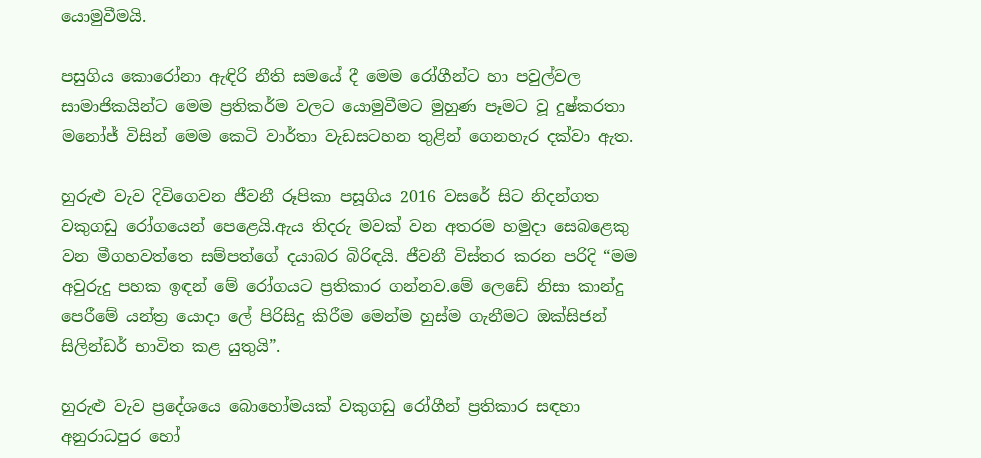යොමුවීමයි.

පසුගිය කොරෝනා ඇඳිරි නීති සමයේ දී මෙම රෝගීන්ට හා පවුල්වල සාමාජිකයින්ට මෙම ප්‍රතිකර්ම වලට යොමුවීමට මුහුණ පෑමට වූ දුෂ්කරතා මනෝජ් විසින් මෙම කෙටි වාර්තා වැඩසටහන තුළින් ගෙනහැර දක්වා ඇත.

හුරුළු වැව දිවිගෙවන ජීවනී රූපිකා පසූගිය 2016 වසරේ සිට නිදන්ගත වකුගඩු රෝගයෙන් පෙළෙයි.ඇය තිදරු මවක් වන අතරම හමුදා සෙබළෙකු වන මීගහවත්තෙ සම්පත්ගේ දයාබර බිරිඳයි. ජීවනී විස්තර කරන පරිදි “මම අවුරුදු පහක ඉඳන් මේ රෝගයට ප්‍රතිකාර ගන්නව.මේ ලෙඩේ නිසා කාන්දු පෙරීමේ යන්ත්‍ර යොදා ලේ පිරිසිදු කිරීම මෙන්ම හුස්ම ගැනීමට ඔක්සිජන් සිලින්ඩර් භාවිත කළ යුතුයි”.

හුරුළු වැව ප්‍රදේශයෙ බොහෝමයක් වකුගඩු රෝගීන් ප්‍රතිකාර සඳහා අනුරාධපුර හෝ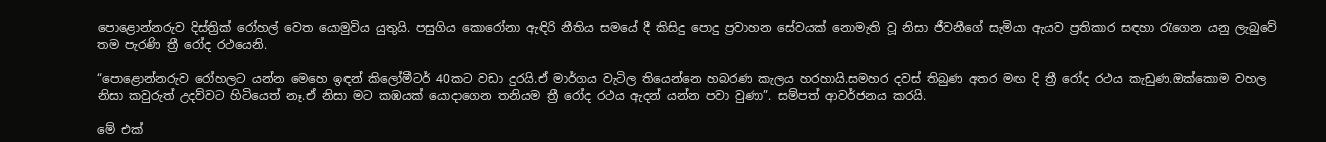පොළොන්නරුව දිස්ත්‍රික් රෝහල් වෙත යොමුවිය යුතුයි. පසුගිය කොරෝනා ඇඳිරි නීතිය සමයේ දී කිසිදු පොදු ප්‍රවාහන සේවයක් නොමැති වූ නිසා ජීවනීගේ සැමියා ඇයව ප්‍රතිකාර සඳහා රැගෙන යනු ලැබුවේ තම පැරණි ත්‍රී රෝද රථයෙනි.

“පොළොන්නරුව රෝහලට යන්න මෙහෙ ඉඳන් කිලෝමීටර් 40කට වඩා දුරයි.ඒ මාර්ගය වැටිල තියෙන්නෙ හබරණ කැලය හරහායි.සමහර දවස් තිබුණ අතර මඟ දි ත්‍රී රෝද රථය කැඩුණ.ඔක්කොම වහල නිසා කවුරුත් උදව්වට හිටියෙත් නෑ.ඒ නිසා මට කඹයක් යොදාගෙන තනියම ත්‍රී රෝද රථය ඇදන් යන්න පවා වුණා”. සම්පත් ආවර්ජනය කරයි.

මේ එක්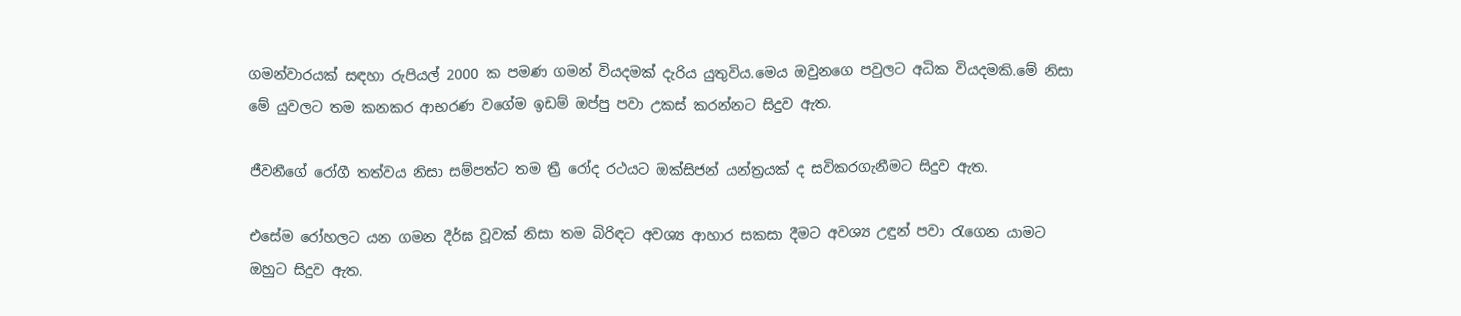ගමන්වාරයක් සඳහා රුපියල් 2000 ක පමණ ගමන් වියදමක් දැරිය යුතුවිය.මෙය ඔවුනගෙ පවුලට අධික වියදමකි.මේ නිසා මේ යුවලට තම කනකර ආභරණ වගේම ඉඩම් ඔප්පු පවා උකස් කරන්නට සිදුව ඇත.

ජීවනීගේ රෝගී තත්වය නිසා සම්පත්ට තම ත්‍රී රෝද රථයට ඔක්සිජන් යන්ත්‍රයක් ද සවිකරගැනීමට සිදුව ඇත.

එසේම රෝහලට යන ගමන දීර්ඝ වූවක් නිසා තම බිරිඳට අවශ්‍ය ආහාර සකසා දීමට අවශ්‍ය උඳුන් පවා රැගෙන යාමට ඔහුට සිදුව ඇත.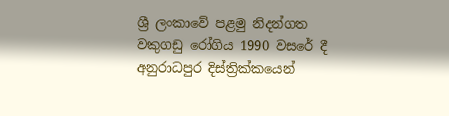ශ්‍රී ලංකාවේ පළමු නිදන්ගත වකුගඩු රෝගිය 1990 වසරේ දී අනුරාධපුර දිස්ත්‍රික්කයෙන්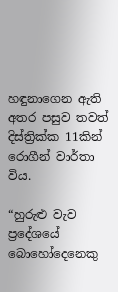හඳුනාගෙන ඇති අතර පසුව තවත් දිස්ත්‍රික්ක 11කින් රොගීන් වාර්තා විය.

“හුරුළු වැව ප්‍රදේශයේ බොහෝදෙනෙකු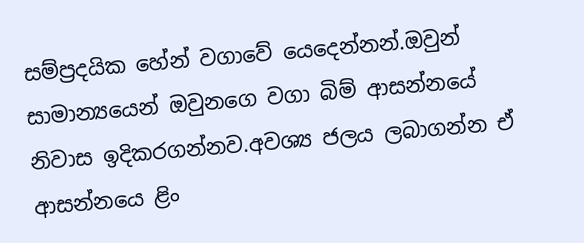සම්ප්‍රදයික හේන් වගාවේ යෙදෙන්නන්.ඔවුන් සාමාන්‍යයෙන් ඔවුනගෙ වගා බිම් ආසන්නයේ නිවාස ඉදිකරගන්නව.අවශ්‍ය ජලය ලබාගන්න ඒ ආසන්නයෙ ළිං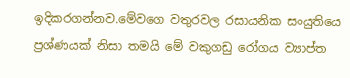ඉදිකරගන්නව.මේවගෙ වතුරවල රසායනික සංයුතියෙ ප්‍රශ්ණයක් නිසා තමයි මේ වකුගඩු රෝගය ව්‍යාප්ත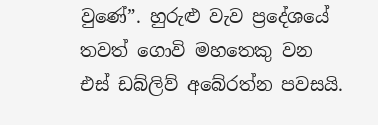වුණේ”. හුරුළු වැව ප්‍රදේශයේ තවත් ගොවි මහතෙකු වන එස් ඩබ්ලිව් අබේරත්න පවසයි.